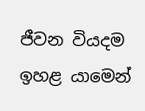ජීවන වියදම ඉහළ යාමෙන්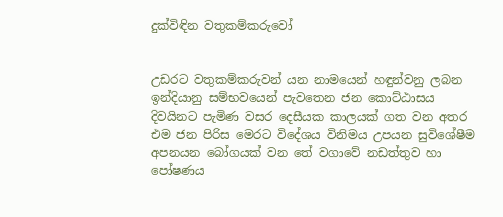දුක්විඳින වතුකම්කරුවෝ


උඩරට වතුකම්කරුවන් යන නාමයෙන් හඳුන්වනු ලබන ඉන්දියානු සම්භවයෙන් පැවතෙන ජන කොට්ඨාසය දිවයිනට පැමිණ වසර දෙසීයක කාලයක් ගත වන අතර එම ජන පිරිස මෙරට විදේශය විනිමය උපයන සුවිශේෂීම අපනයන බෝගයක් වන තේ වගාවේ නඩත්තුව හා පෝෂණය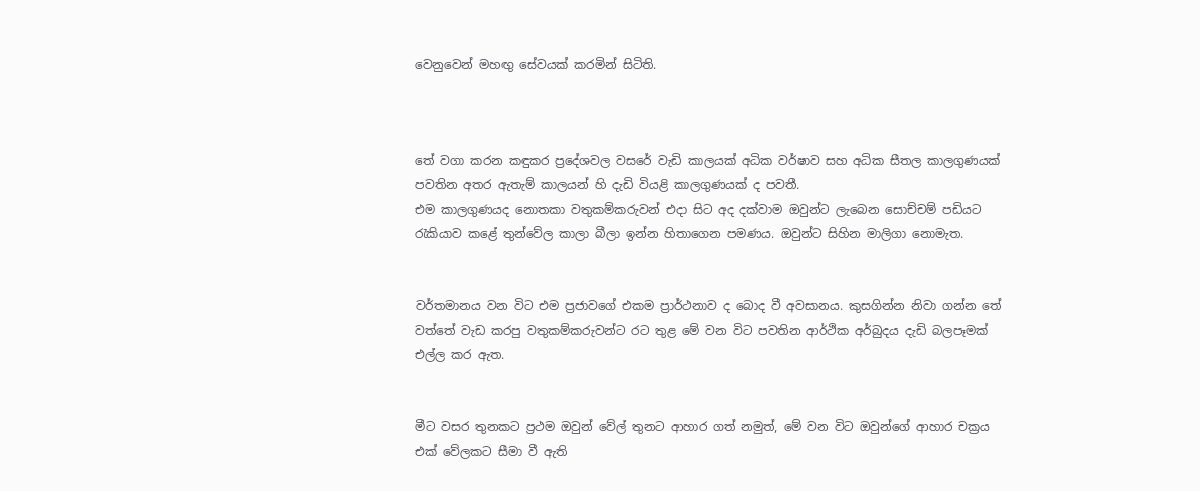වෙනුවෙන් මහඟු සේවයක් කරමින් සිටිති.



තේ වගා කරන කඳුකර ප්‍රදේශවල වසරේ වැඩි කාලයක් අධික වර්ෂාව සහ අධික සීතල කාලගුණයක් පවතින අතර ඇතැම් කාලයන් හි දැඩි වියළි කාලගුණයක් ද පවතී.
එම කාලගුණයද නොතකා වතුකම්කරුවන් එදා සිට අද දක්වාම ඔවුන්ට ලැබෙන සොච්චම් පඩියට රැකියාව කළේ තුන්වේල කාලා බීලා ඉන්න හිතාගෙන පමණය. ඔවුන්ට සිහින මාලිගා නොමැත.


වර්තමානය වන විට එම ප්‍රජාවගේ එකම ප්‍රාර්ථනාව ද බොද වී අවසානය. කුසගින්න නිවා ගන්න තේ වත්තේ වැඩ කරපු වතුකම්කරුවන්ට රට තුළ මේ වන විට පවතින ආර්ථික අර්බුදය දැඩි බලපෑමක් එල්ල කර ඇත.


මීට වසර තුනකට ප්‍රථම ඔවුන් වේල් තුනට ආහාර ගත් නමුත්, මේ වන විට ඔවුන්ගේ ආහාර චක්‍රය එක් වේලකට සීමා වී ඇති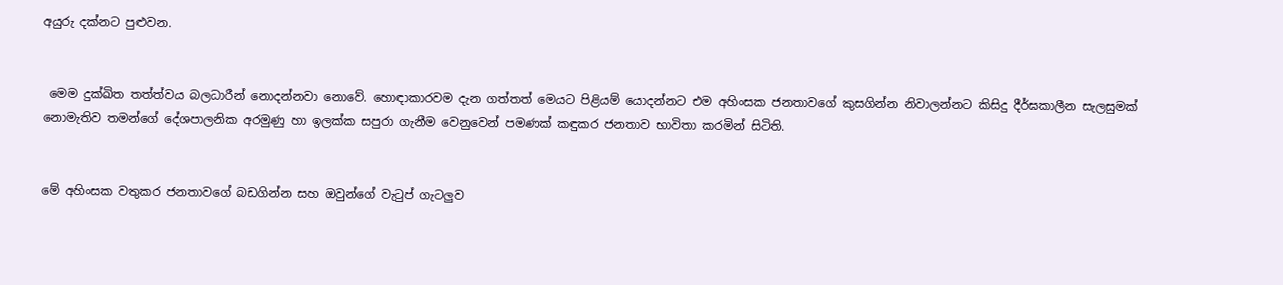අයුරු දක්නට පුළුවන.


 මෙම දුක්ඛිත තත්ත්වය බලධාරීන් නොදන්නවා නොවේ. හොඳාකාරවම දැන ගත්තත් මෙයට පිළියම් යොදන්නට එම අහිංසක ජනතාවගේ කුසගින්න නිවාලන්නට කිසිදු දීර්ඝකාලීන සැලසුමක් නොමැතිව තමන්ගේ දේශපාලනික අරමුණු හා ඉලක්ක සපුරා ගැනීම වෙනුවෙන් පමණක් කඳුකර ජනතාව භාවිතා කරමින් සිටිති.


මේ අහිංසක වතුකර ජනතාවගේ බඩගින්න සහ ඔවුන්ගේ වැටුප් ගැටලුව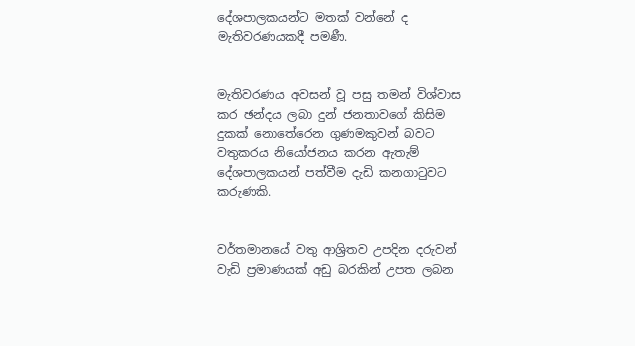දේශපාලකයන්ට මතක් වන්නේ ද මැතිවරණයකදී පමණී.


මැතිවරණය අවසන් වූ පසු තමන් විශ්වාස කර ඡන්දය ලබා දුන් ජනතාවගේ කිසිම දුකක් නොතේරෙන ගුණමකුවන් බවට වතුකරය නියෝජනය කරන ඇතැම් දේශපාලකයන් පත්වීම දැඩි කනගාටුවට කරුණකි.


වර්තමානයේ වතු ආශ්‍රිතව උපදින දරුවන් වැඩි ප්‍රමාණයක් අඩු බරකින් උපත ලබන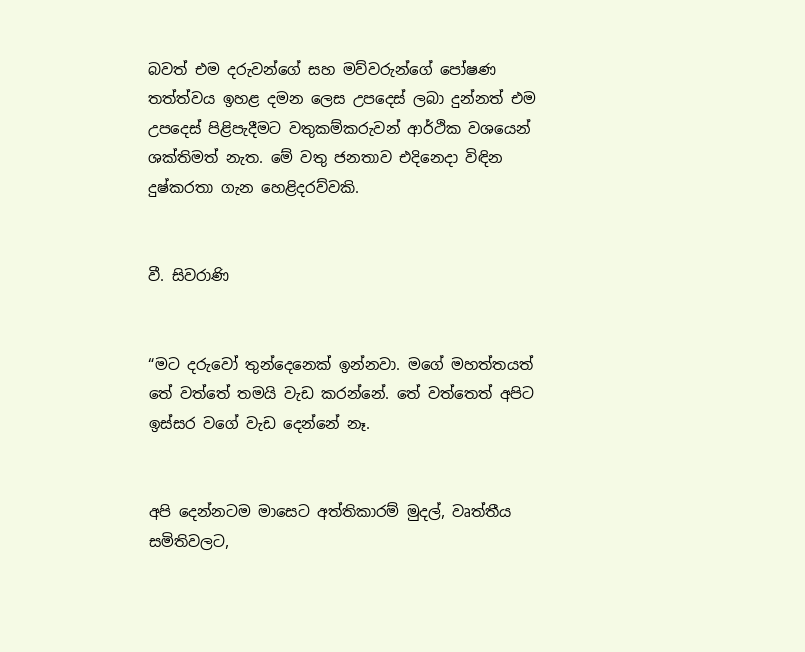බවත් එම දරුවන්ගේ සහ මව්වරුන්ගේ පෝෂණ තත්ත්වය ඉහළ දමන ලෙස උපදෙස් ලබා දුන්නත් එම උපදෙස් පිළිපැදීමට වතුකම්කරුවන් ආර්ථික වශයෙන් ශක්තිමත් නැත. මේ වතු ජනතාව එදිනෙදා විඳින දුෂ්කරතා ගැන හෙළිදරව්වකි.


වී. සිවරාණි


“මට දරුවෝ තුන්දෙනෙක් ඉන්නවා. මගේ මහත්තයත් තේ වත්තේ තමයි වැඩ කරන්නේ. තේ වත්තෙත් අපිට ඉස්සර වගේ වැඩ දෙන්නේ නෑ.


අපි දෙන්නටම මාසෙට අත්තිකාරම් මුදල්, වෘත්තීය සමිතිවලට,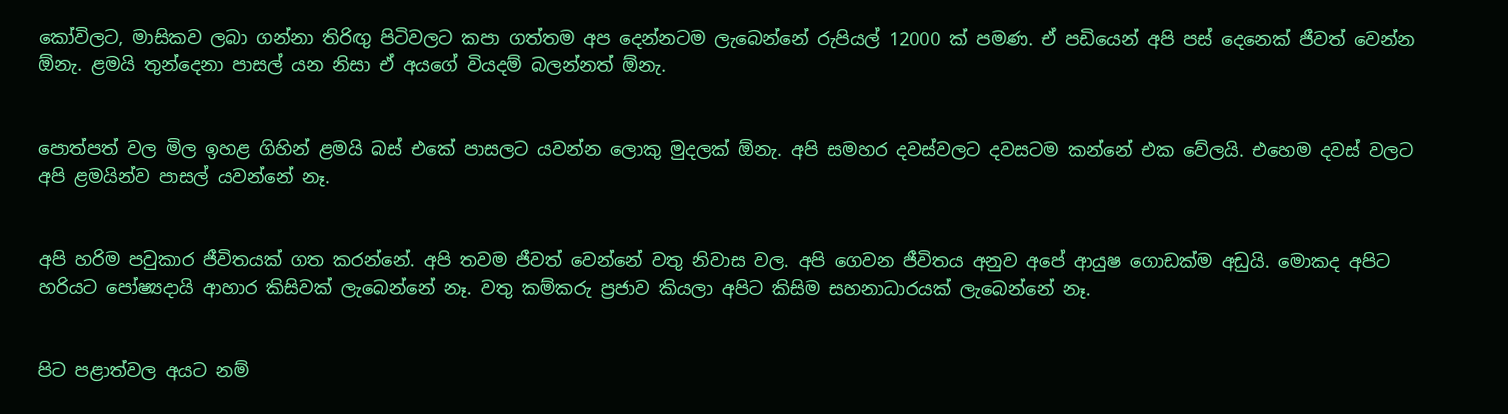කෝවිලට, මාසිකව ලබා ගන්නා තිරිඟු පිටිවලට කපා ගත්තම අප දෙන්නටම ලැබෙන්නේ රුපියල් 12000 ක් පමණ. ඒ පඩියෙන් අපි පස් දෙනෙක් ජීවත් වෙන්න ඕනැ. ළමයි තුන්දෙනා පාසල් යන නිසා ඒ අයගේ වියදම් බලන්නත් ඕනැ.


පොත්පත් වල මිල ඉහළ ගිහින් ළමයි බස් එකේ පාසලට යවන්න ලොකු මුදලක් ඕනැ. අපි සමහර දවස්වලට දවසටම කන්නේ එක වේලයි. එහෙම දවස් වලට අපි ළමයින්ව පාසල් යවන්නේ නෑ.


අපි හරිම පවුකාර ජීවිතයක් ගත කරන්නේ. අපි තවම ජීවත් වෙන්නේ වතු නිවාස වල. අපි ගෙවන ජීවිතය අනුව අපේ ආයුෂ ගොඩක්ම අඩුයි. මොකද අපිට හරියට පෝෂ්‍යදායි ආහාර කිසිවක් ලැබෙන්නේ නෑ. වතු කම්කරු ප්‍රජාව කියලා අපිට කිසිම සහනාධාරයක් ලැබෙන්නේ නෑ.


පිට පළාත්වල අයට නම්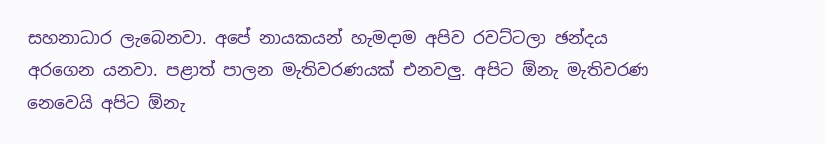සහනාධාර ලැබෙනවා. අපේ නායකයන් හැමදාම අපිව රවට්ටලා ඡන්දය අරගෙන යනවා. පළාත් පාලන මැතිවරණයක් එනවලු. අපිට ඕනැ මැතිවරණ නෙවෙයි අපිට ඕනැ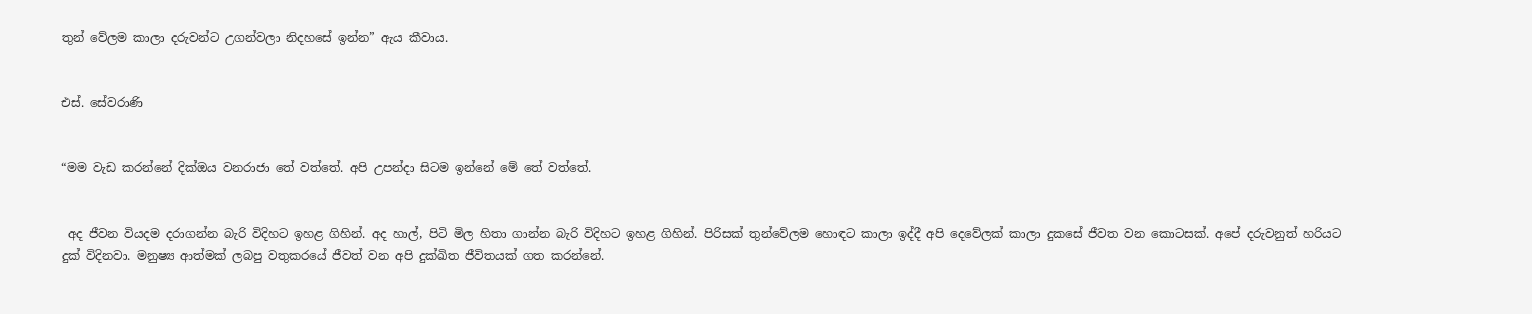තුන් වේලම කාලා දරුවන්ට උගන්වලා නිදහසේ ඉන්න” ඇය කීවාය.


එස්. සේවරාණි


“මම වැඩ කරන්නේ දික්ඔය වනරාජා තේ වත්තේ. අපි උපන්දා සිටම ඉන්නේ මේ තේ වත්තේ.


 අද ජීවන වියදම දරාගන්න බැරි විදිහට ඉහළ ගිහින්. අද හාල්, පිටි මිල හිතා ගාන්න බැරි විදිහට ඉහළ ගිහින්. පිරිසක් තුන්වේලම හොඳට කාලා ඉද්දී අපි දෙවේලක් කාලා දුකසේ ජීවත වන කොටසක්. අපේ දරුවනුත් හරියට දුක් විදිනවා. මනුෂ්‍ය ආත්මක් ලබපු වතුකරයේ ජීවත් වන අපි දුක්ඛිත ජීවිතයක් ගත කරන්නේ.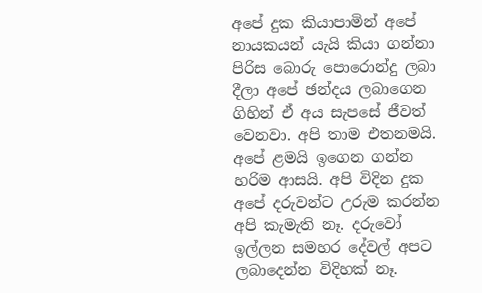අපේ දුක කියාපාමින් අපේ නායකයන් යැයි කියා ගන්නා පිරිස බොරු පොරොන්දු ලබා දීලා අපේ ඡන්දය ලබාගෙන ගිහින් ඒ අය සැපසේ ජීවත් වෙනවා. අපි තාම එතනමයි. අපේ ළමයි ඉගෙන ගන්න හරිම ආසයි. අපි විදින දුක අපේ දරුවන්ට උරුම කරන්න අපි කැමැති නෑ. දරුවෝ ඉල්ලන සමහර දේවල් අපට ලබාදෙන්න විදිහක් නෑ.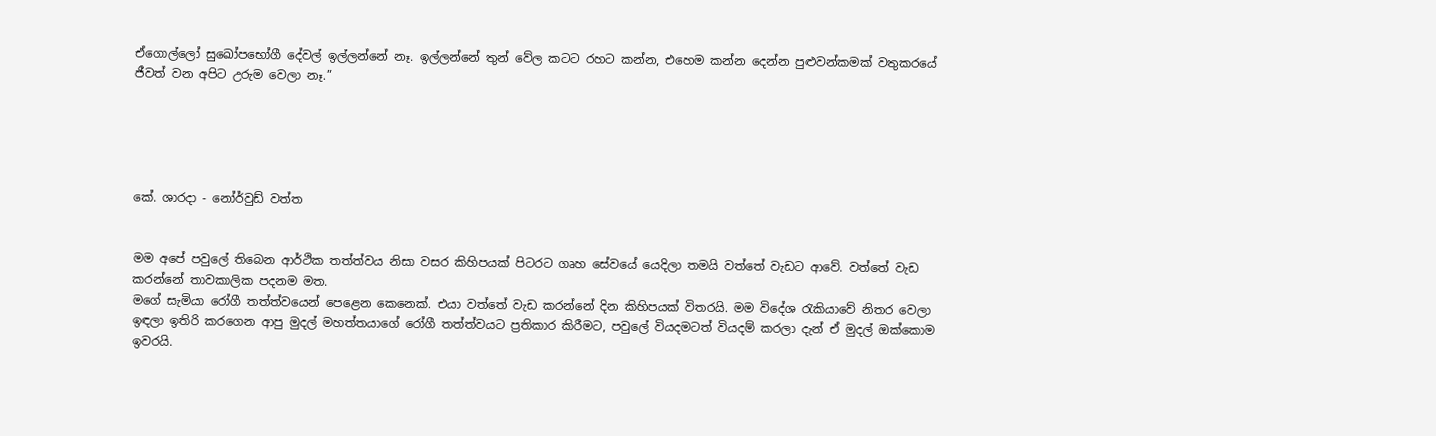ඒගොල්ලෝ සුඛෝපභෝගී දේවල් ඉල්ලන්නේ නෑ. ඉල්ලන්නේ තුන් වේල කටට රහට කන්න, එහෙම කන්න දෙන්න පුළුවන්කමක් වතුකරයේ ජීවත් වන අපිට උරුම වෙලා නෑ.”





කේ. ශාරදා - නෝර්වුඩ් වත්ත


මම අපේ පවුලේ තිබෙන ආර්ථික තත්ත්වය නිසා වසර කිහිපයක් පිටරට ගෘහ සේවයේ යෙදිලා තමයි වත්තේ වැඩට ආවේ. වත්තේ වැඩ කරන්නේ තාවකාලික පදනම මත.
මගේ සැමියා රෝගී තත්ත්වයෙන් පෙළෙන කෙනෙක්. එයා වත්තේ වැඩ කරන්නේ දින කිහිපයක් විතරයි. මම විදේශ රැකියාවේ නිතර වෙලා ඉඳලා ඉතිරි කරගෙන ආපු මුදල් මහත්තයාගේ රෝගී තත්ත්වයට ප්‍රතිකාර කිරීමට, පවුලේ වියදමටත් වියදම් කරලා දැන් ඒ මුදල් ඔක්කොම ඉවරයි.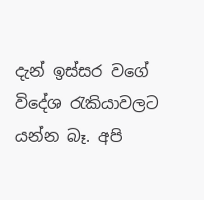දැන් ඉස්සර වගේ විදේශ රැකියාවලට යන්න බෑ. අපි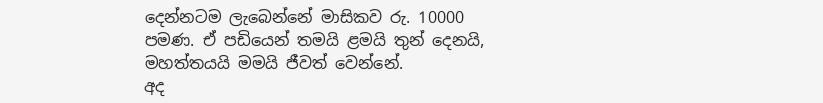දෙන්නටම ලැබෙන්නේ මාසිකව රු. 10000 පමණ. ඒ පඩියෙන් තමයි ළමයි තුන් දෙනයි, මහත්තයයි මමයි ජීවත් වෙන්නේ.
අද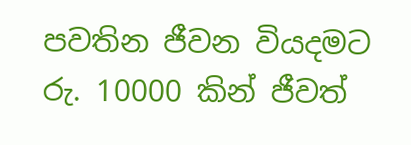පවතින ජීවන වියදමට රු. 10000 කින් ජීවත්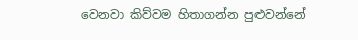වෙනවා කිව්වම හිතාගන්න පුළුවන්නේ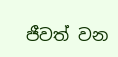ජීවත් වන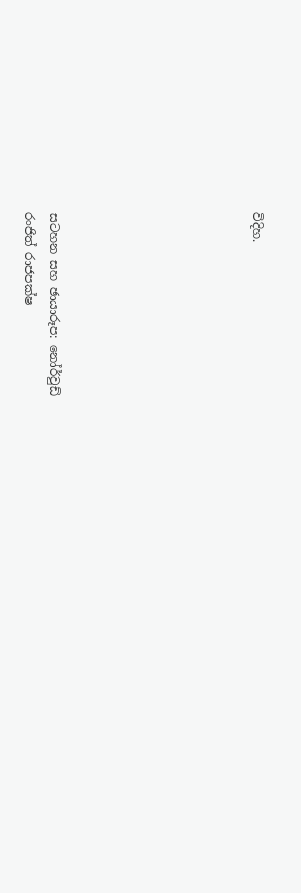විදිහ.







සටහන සහ ඡායාරූප: නෝර්වුඩ්
රංජිත් රාජපක්ෂ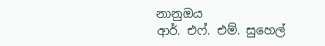නානුඔය
ආර්. එෆ්. එම්. සුහෙල්